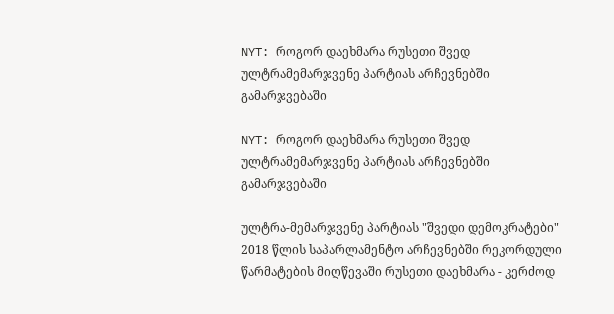NYT: როგორ დაეხმარა რუსეთი შვედ ულტრამემარჯვენე პარტიას არჩევნებში გამარჯვებაში

NYT: როგორ დაეხმარა რუსეთი შვედ ულტრამემარჯვენე პარტიას არჩევნებში გამარჯვებაში

ულტრა-მემარჯვენე პარტიას "შვედი დემოკრატები" 2018 წლის საპარლამენტო არჩევნებში რეკორდული წარმატების მიღწევაში რუსეთი დაეხმარა - კერძოდ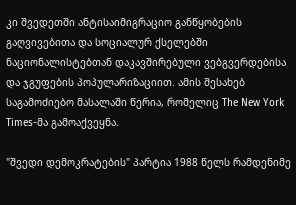კი შვედეთში ანტისაიმიგრაციო განწყობების გაღვივებითა და სოციალურ ქსელებში ნაციონალისტებთან დაკავშირებული ვებგვერდებისა და ჯგუფების პოპულარიზაციით. ამის შესახებ საგამოძიებო მასალაში წერია, რომელიც The New York Times-მა გამოაქვეყნა.

"შვედი დემოკრატების" პარტია 1988 წელს რამდენიმე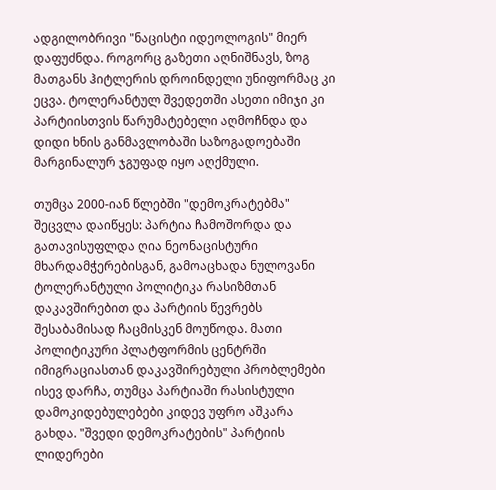ადგილობრივი "ნაცისტი იდეოლოგის" მიერ დაფუძნდა. როგორც გაზეთი აღნიშნავს, ზოგ მათგანს ჰიტლერის დროინდელი უნიფორმაც კი ეცვა. ტოლერანტულ შვედეთში ასეთი იმიჯი კი პარტიისთვის წარუმატებელი აღმოჩნდა და დიდი ხნის განმავლობაში საზოგადოებაში მარგინალურ ჯგუფად იყო აღქმული.

თუმცა 2000-იან წლებში "დემოკრატებმა" შეცვლა დაიწყეს: პარტია ჩამოშორდა და გათავისუფლდა ღია ნეონაცისტური მხარდამჭერებისგან, გამოაცხადა ნულოვანი ტოლერანტული პოლიტიკა რასიზმთან დაკავშირებით და პარტიის წევრებს შესაბამისად ჩაცმისკენ მოუწოდა. მათი პოლიტიკური პლატფორმის ცენტრში იმიგრაციასთან დაკავშირებული პრობლემები ისევ დარჩა, თუმცა პარტიაში რასისტული დამოკიდებულებები კიდევ უფრო აშკარა გახდა. "შვედი დემოკრატების" პარტიის ლიდერები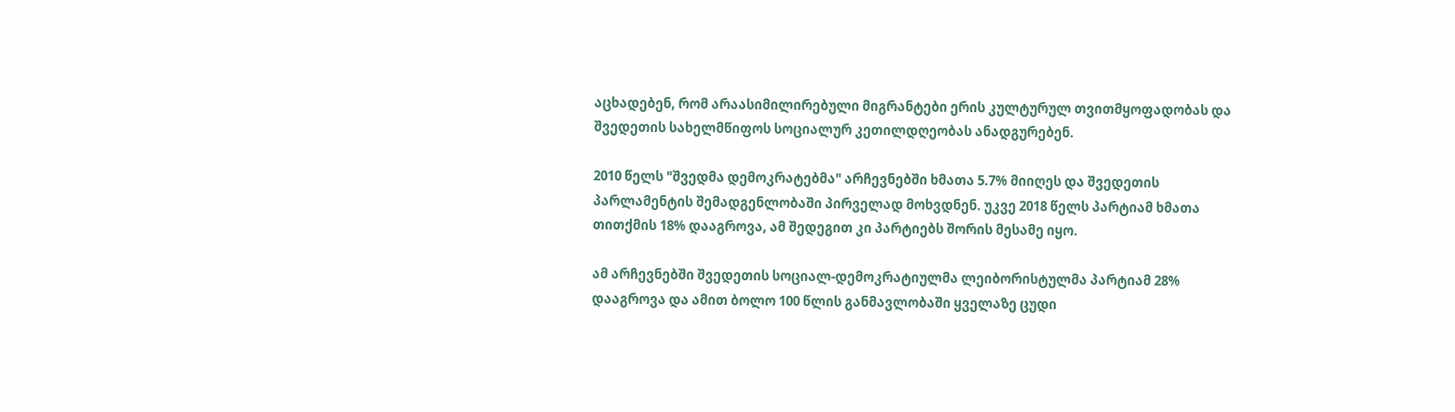აცხადებენ, რომ არაასიმილირებული მიგრანტები ერის კულტურულ თვითმყოფადობას და შვედეთის სახელმწიფოს სოციალურ კეთილდღეობას ანადგურებენ.

2010 წელს "შვედმა დემოკრატებმა" არჩევნებში ხმათა 5.7% მიიღეს და შვედეთის პარლამენტის შემადგენლობაში პირველად მოხვდნენ. უკვე 2018 წელს პარტიამ ხმათა თითქმის 18% დააგროვა, ამ შედეგით კი პარტიებს შორის მესამე იყო.

ამ არჩევნებში შვედეთის სოციალ-დემოკრატიულმა ლეიბორისტულმა პარტიამ 28% დააგროვა და ამით ბოლო 100 წლის განმავლობაში ყველაზე ცუდი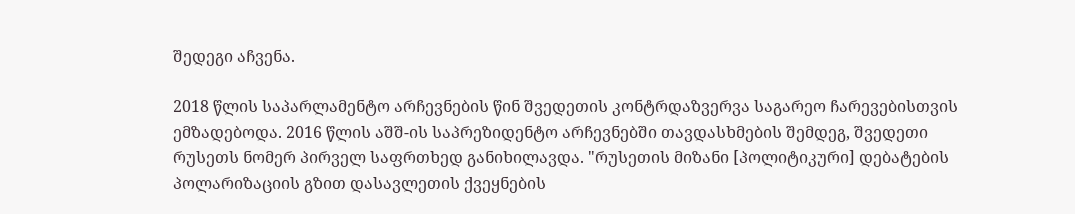შედეგი აჩვენა.

2018 წლის საპარლამენტო არჩევნების წინ შვედეთის კონტრდაზვერვა საგარეო ჩარევებისთვის ემზადებოდა. 2016 წლის აშშ-ის საპრეზიდენტო არჩევნებში თავდასხმების შემდეგ, შვედეთი რუსეთს ნომერ პირველ საფრთხედ განიხილავდა. "რუსეთის მიზანი [პოლიტიკური] დებატების პოლარიზაციის გზით დასავლეთის ქვეყნების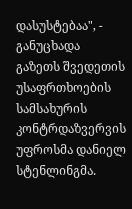დასუსტებაა", - განუცხადა გაზეთს შვედეთის უსაფრთხოების სამსახურის კონტრდაზვერვის უფროსმა დანიელ სტენლინგმა.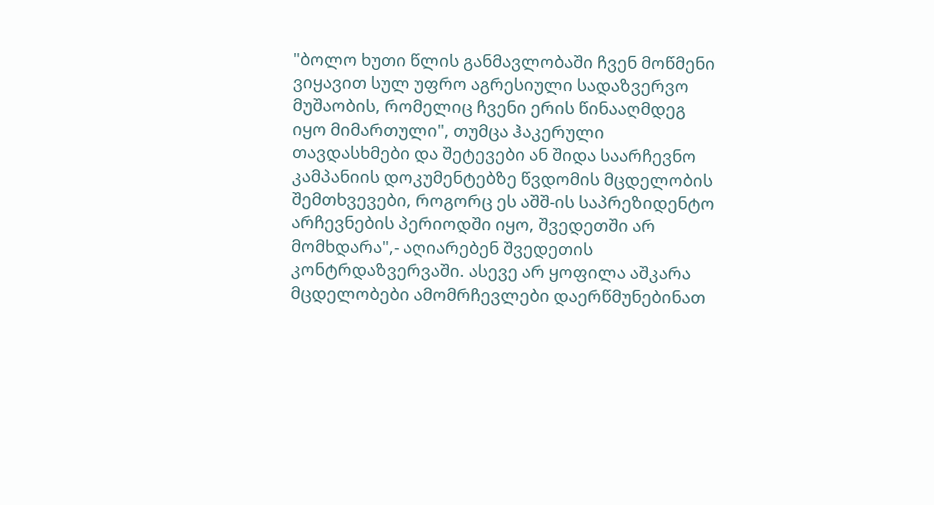"ბოლო ხუთი წლის განმავლობაში ჩვენ მოწმენი ვიყავით სულ უფრო აგრესიული სადაზვერვო მუშაობის, რომელიც ჩვენი ერის წინააღმდეგ იყო მიმართული", თუმცა ჰაკერული თავდასხმები და შეტევები ან შიდა საარჩევნო კამპანიის დოკუმენტებზე წვდომის მცდელობის შემთხვევები, როგორც ეს აშშ-ის საპრეზიდენტო არჩევნების პერიოდში იყო, შვედეთში არ მომხდარა",- აღიარებენ შვედეთის კონტრდაზვერვაში. ასევე არ ყოფილა აშკარა მცდელობები ამომრჩევლები დაერწმუნებინათ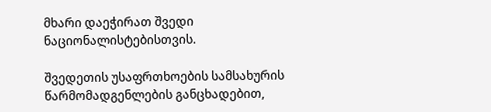მხარი დაეჭირათ შვედი ნაციონალისტებისთვის.

შვედეთის უსაფრთხოების სამსახურის წარმომადგენლების განცხადებით,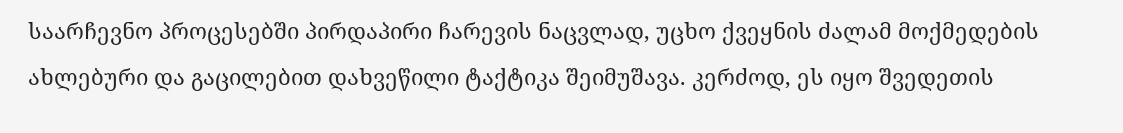საარჩევნო პროცესებში პირდაპირი ჩარევის ნაცვლად, უცხო ქვეყნის ძალამ მოქმედების ახლებური და გაცილებით დახვეწილი ტაქტიკა შეიმუშავა. კერძოდ, ეს იყო შვედეთის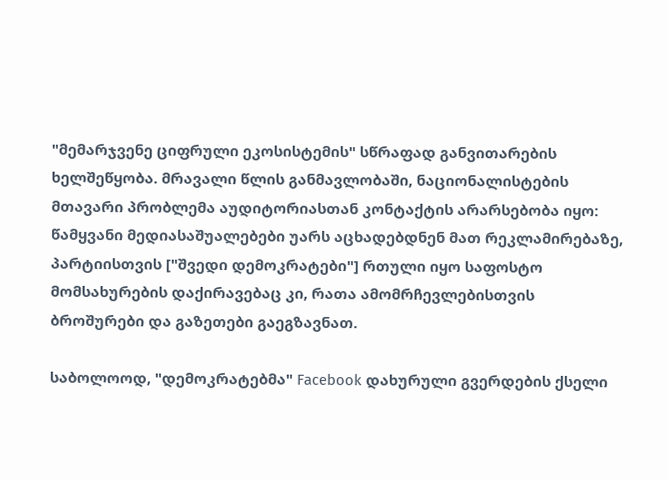"მემარჯვენე ციფრული ეკოსისტემის" სწრაფად განვითარების ხელშეწყობა. მრავალი წლის განმავლობაში, ნაციონალისტების მთავარი პრობლემა აუდიტორიასთან კონტაქტის არარსებობა იყო: წამყვანი მედიასაშუალებები უარს აცხადებდნენ მათ რეკლამირებაზე, პარტიისთვის ["შვედი დემოკრატები"] რთული იყო საფოსტო მომსახურების დაქირავებაც კი, რათა ამომრჩევლებისთვის ბროშურები და გაზეთები გაეგზავნათ.

საბოლოოდ, "დემოკრატებმა" Facebook დახურული გვერდების ქსელი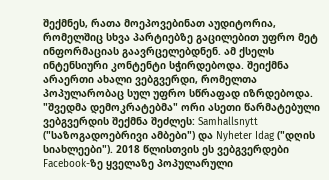შექმნეს, რათა მოეპოვებინათ აუდიტორია, რომელშიც სხვა პარტიებზე გაცილებით უფრო მეტ ინფორმაციას გაავრცელებდნენ. ამ ქსელს ინტენსიური კონტენტი სჭირდებოდა. შეიქმნა არაერთი ახალი ვებგვერდი, რომელთა პოპულარობაც სულ უფრო სწრაფად იზრდებოდა. "შვედმა დემოკრატებმა" ორი ასეთი წარმატებული ვებგვერდის შექმნა შეძლეს: Samhallsnytt ("საზოგადოებრივი ამბები") და Nyheter Idag ("დღის სიახლეები"). 2018 წლისთვის ეს ვებგვერდები Facebook-ზე ყველაზე პოპულარული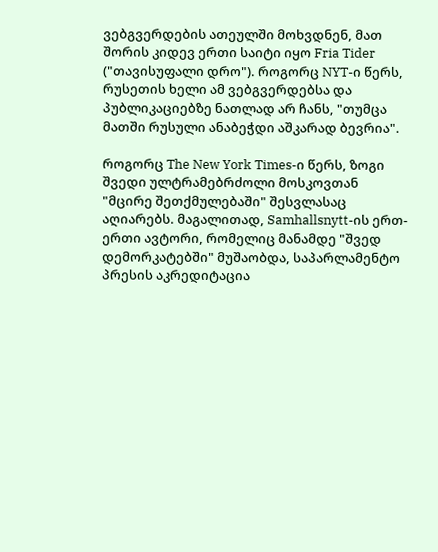ვებგვერდების ათეულში მოხვდნენ, მათ შორის კიდევ ერთი საიტი იყო Fria Tider ("თავისუფალი დრო"). როგორც NYT-ი წერს, რუსეთის ხელი ამ ვებგვერდებსა და პუბლიკაციებზე ნათლად არ ჩანს, "თუმცა მათში რუსული ანაბეჭდი აშკარად ბევრია".

როგორც The New York Times-ი წერს, ზოგი შვედი ულტრამებრძოლი მოსკოვთან "მცირე შეთქმულებაში" შესვლასაც აღიარებს. მაგალითად, Samhallsnytt-ის ერთ-ერთი ავტორი, რომელიც მანამდე "შვედ დემორკატებში" მუშაობდა, საპარლამენტო პრესის აკრედიტაცია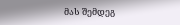მას შემდეგ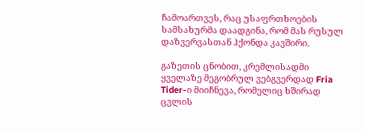ჩამოართვეს, რაც უსაფრთხოების სამსახურმა დაადგინა, რომ მას რუსულ დაზვერვასთან ჰქონდა კავშირი.

გაზეთის ცნობით, კრემლისადმი ყველაზე მეგობრულ ვებგვერდად Fria Tider-ი მიიჩნევა, რომელიც ხშირად ცვლის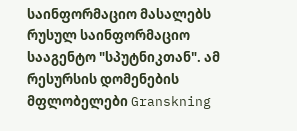საინფორმაციო მასალებს რუსულ საინფორმაციო სააგენტო "სპუტნიკთან". ამ რესურსის დომენების მფლობელები Granskning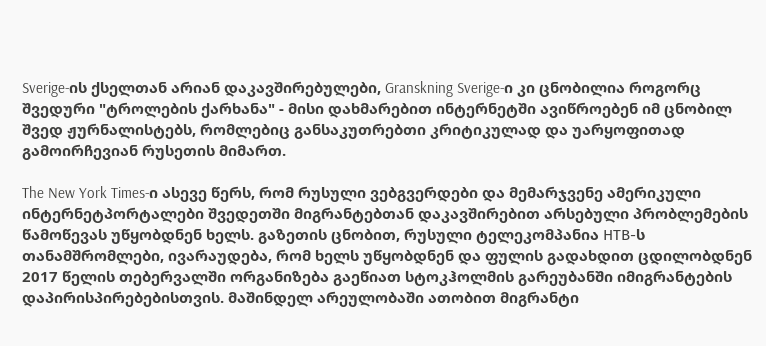Sverige-ის ქსელთან არიან დაკავშირებულები, Granskning Sverige-ი კი ცნობილია როგორც შვედური "ტროლების ქარხანა" - მისი დახმარებით ინტერნეტში ავიწროებენ იმ ცნობილ შვედ ჟურნალისტებს, რომლებიც განსაკუთრებთი კრიტიკულად და უარყოფითად გამოირჩევიან რუსეთის მიმართ.

The New York Times-ი ასევე წერს, რომ რუსული ვებგვერდები და მემარჯვენე ამერიკული ინტერნეტპორტალები შვედეთში მიგრანტებთან დაკავშირებით არსებული პრობლემების წამოწევას უწყობდნენ ხელს. გაზეთის ცნობით, რუსული ტელეკომპანია НТВ-ს თანამშრომლები, ივარაუდება, რომ ხელს უწყობდნენ და ფულის გადახდით ცდილობდნენ 2017 წელის თებერვალში ორგანიზება გაეწიათ სტოკჰოლმის გარეუბანში იმიგრანტების დაპირისპირებებისთვის. მაშინდელ არეულობაში ათობით მიგრანტი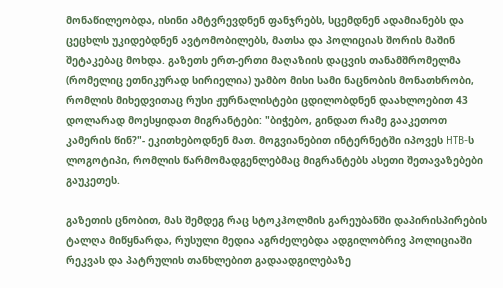მონაწილეობდა, ისინი ამტვრევდნენ ფანჯრებს, სცემდნენ ადამიანებს და ცეცხლს უკიდებდნენ ავტომობილებს, მათსა და პოლიციას შორის მაშინ შეტაკებაც მოხდა. გაზეთს ერთ-ერთი მაღაზიის დაცვის თანამშრომელმა (რომელიც ეთნიკურად სირიელია) უამბო მისი სამი ნაცნობის მონათხრობი, რომლის მიხედვითაც რუსი ჟურნალისტები ცდილობდნენ დაახლოებით 43 დოლარად მოესყიდათ მიგრანტები: "ბიჭებო, გინდათ რამე გააკეთოთ კამერის წინ?"- ეკითხებოდნენ მათ. მოგვიანებით ინტერნეტში იპოვეს НТВ-ს ლოგოტიპი, რომლის წარმომადგენლებმაც მიგრანტებს ასეთი შეთავაზებები გაუკეთეს.

გაზეთის ცნობით, მას შემდეგ რაც სტოკჰოლმის გარეუბანში დაპირისპირების ტალღა მიწყნარდა, რუსული მედია აგრძელებდა ადგილობრივ პოლიციაში რეკვას და პატრულის თანხლებით გადაადგილებაზე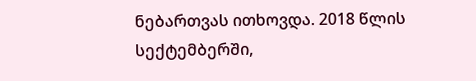ნებართვას ითხოვდა. 2018 წლის სექტემბერში,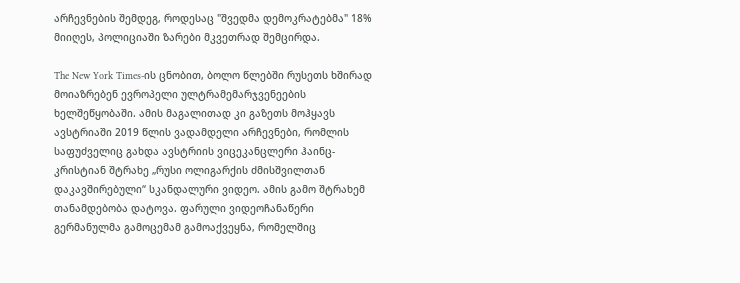არჩევნების შემდეგ, როდესაც "შვედმა დემოკრატებმა" 18% მიიღეს, პოლიციაში ზარები მკვეთრად შემცირდა.

The New York Times-ის ცნობით, ბოლო წლებში რუსეთს ხშირად მოიაზრებენ ევროპელი ულტრამემარჯვენეების ხელშეწყობაში. ამის მაგალითად კი გაზეთს მოჰყავს ავსტრიაში 2019 წლის ვადამდელი არჩევნები, რომლის საფუძველიც გახდა ავსტრიის ვიცეკანცლერი ჰაინც-კრისტიან შტრახე „რუსი ოლიგარქის ძმისშვილთან დაკავშირებული“ სკანდალური ვიდეო. ამის გამო შტრახემ თანამდებობა დატოვა. ფარული ვიდეოჩანაწერი გერმანულმა გამოცემამ გამოაქვეყნა, რომელშიც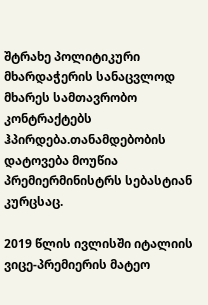შტრახე პოლიტიკური მხარდაჭერის სანაცვლოდ მხარეს სამთავრობო კონტრაქტებს ჰპირდება.თანამდებობის დატოვება მოუწია პრემიერმინისტრს სებასტიან კურცსაც.

2019 წლის ივლისში იტალიის ვიცე-პრემიერის მატეო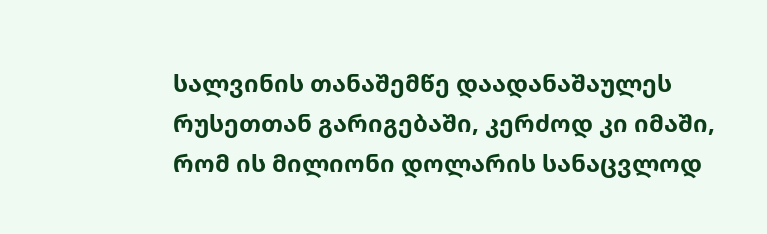სალვინის თანაშემწე დაადანაშაულეს რუსეთთან გარიგებაში, კერძოდ კი იმაში, რომ ის მილიონი დოლარის სანაცვლოდ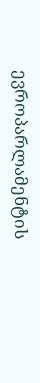ევროპარლამენტის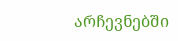არჩევნებში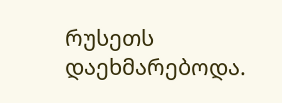რუსეთს დაეხმარებოდა.